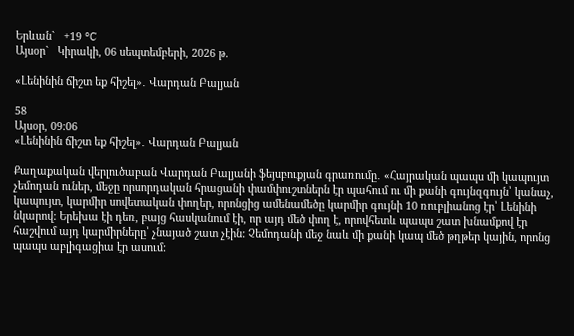Երևան`   +19 °C
Այսօր`   Կիրակի, 06 սեպտեմբերի, 2026 թ.

«Լենինին ճիշտ եք հիշել»․ Վարդան Բալյան

58
Այսօր, 09:06
«Լենինին ճիշտ եք հիշել»․ Վարդան Բալյան

Քաղաքական վերլուծաբան Վարդան Բալյանի ֆեյսբուքյան գրառումը․ «Հայրական պապս մի կապույտ չեմոդան ուներ, մեջը որսորդական հրացանի փամփուշտներն էր պահում ու մի քանի գույնզգույն՝ կանաչ, կապույտ, կարմիր սովետական փողեր, որոնցից ամենամեծը կարմիր գույնի 10 ռուբլիանոց էր՝ Լենինի նկարով: Երեխա էի դեռ, բայց հասկանում էի, որ այդ մեծ փող է, որովհետև պապս շատ խնամքով էր հաշվում այդ կարմիրները՝ չնայած շատ չէին: Չեմոդանի մեջ նաև մի քանի կապ մեծ թղթեր կային, որոնց պապս աբլիգացիա էր ասում: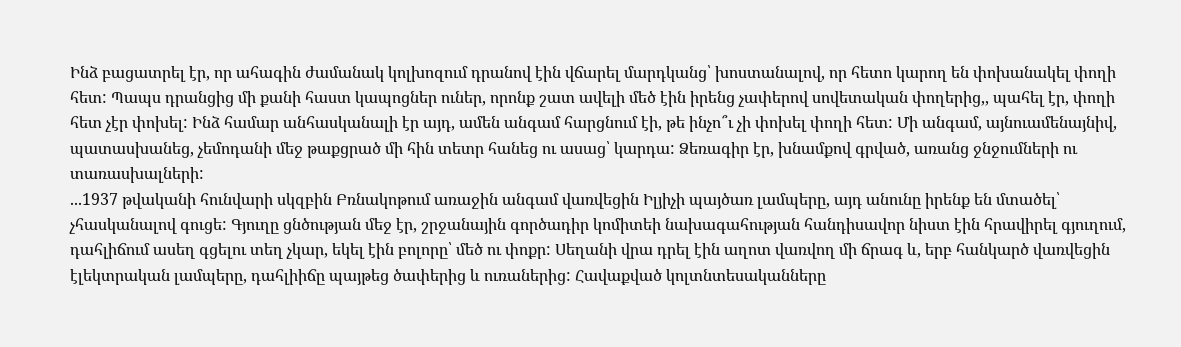Ինձ բացատրել էր, որ ահագին ժամանակ կոլխոզում դրանով էին վճարել մարդկանց՝ խոստանալով, որ հետո կարող են փոխանակել փողի հետ: Պապս դրանցից մի քանի հաստ կապոցներ ուներ, որոնք շատ ավելի մեծ էին իրենց չափերով սովետական փողերից,, պահել էր, փողի հետ չէր փոխել: Ինձ համար անհասկանալի էր այդ, ամեն անգամ հարցնում էի, թե ինչո՞ւ չի փոխել փողի հետ: Մի անգամ, այնուամենայնիվ, պատասխանեց, չեմոդանի մեջ թաքցրած մի հին տետր հանեց ու ասաց՝ կարդա: Ձեռագիր էր, խնամքով գրված, առանց ջնջումների ու տառասխալների:
...1937 թվականի հունվարի սկզբին Բռնակոթում առաջին անգամ վառվեցին Իլյիչի պայծառ լամպերը, այդ անունը իրենք են մտածել՝ չհասկանալով գուցե: Գյուղը ցնծության մեջ էր, շրջանային գործադիր կոմիտեի նախագահության հանդիսավոր նիստ էին հրավիրել գյուղում, դահլիճում ասեղ գցելու տեղ չկար, եկել էին բոլորը՝ մեծ ու փոքր: Սեղանի վրա դրել էին աղոտ վառվող մի ճրագ և, երբ հանկարծ վառվեցին էլեկտրական լամպերը, դահլիիճը պայթեց ծափերից և ուռաներից: Հավաքված կոլտնտեսականները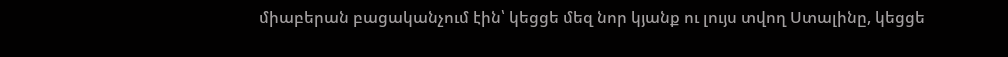միաբերան բացականչում էին՝ կեցցե մեզ նոր կյանք ու լույս տվող Ստալինը, կեցցե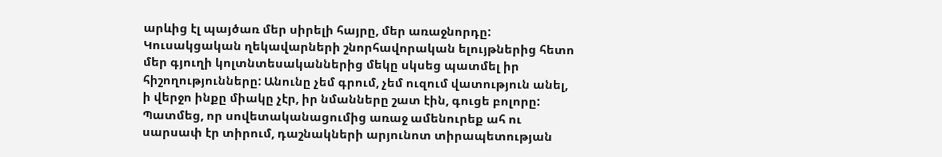արևից էլ պայծառ մեր սիրելի հայրը, մեր առաջնորդը: Կուսակցական ղեկավարների շնորհավորական ելույթներից հետո մեր գյուղի կոլտնտեսականներից մեկը սկսեց պատմել իր հիշողությունները: Անունը չեմ գրում, չեմ ուզում վատություն անել, ի վերջո ինքը միակը չէր, իր նմանները շատ էին, գուցե բոլորը: Պատմեց, որ սովետականացումից առաջ ամենուրեք ահ ու սարսափ էր տիրում, դաշնակների արյունոտ տիրապետության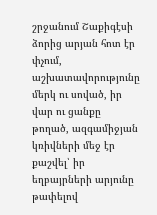շրջանում Շաքիգէսի ձորից արյան հոտ էր փչում, աշխատավորությունը մերկ ու սոված, իր վար ու ցանքը թողած, ազգամիջյան կռիվների մեջ էր քաշվել՝ իր եղբայրների արյունը թափելով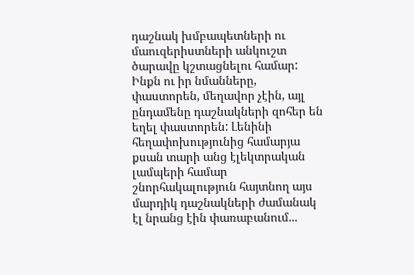դաշնակ խմբապետների ու մաուզերիստների անկուշտ ծարավը կշտացնելու համար: Ինքն ու իր նմանները, փաստորեն, մեղավոր չէին, այլ ընդամենը դաշնակների զոհեր են եղել փաստորեն: Լենինի հեղափոխությունից համարյա քսան տարի անց էլեկտրական լամպերի համար շնորհակալություն հայտնող այս մարդիկ դաշնակների ժամանակ էլ նրանց էին փառաբանում...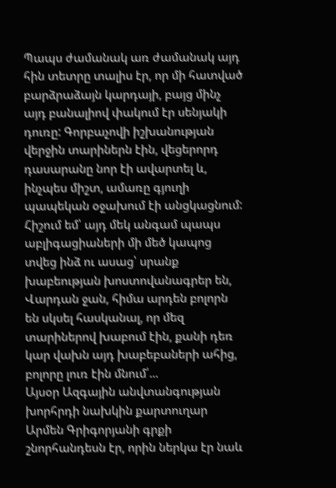Պապս ժամանակ առ ժամանակ այդ հին տետրը տալիս էր, որ մի հատված բարձրաձայն կարդայի, բայց մինչ այդ բանալիով փակում էր սենյակի դուռը: Գորբաչովի իշխանության վերջին տարիներն էին, վեցերորդ դասարանը նոր էի ավարտել և, ինչպես միշտ, ամառը գյուղի պապեկան օջախում էի անցկացնում: Հիշում եմ՝ այդ մեկ անգամ պապս աբլիգացիաների մի մեծ կապոց տվեց ինձ ու ասաց՝ սրանք խաբեության խոստովանագրեր են, Վարդան ջան, հիմա արդեն բոլորն են սկսել հասկանալ, որ մեզ տարիներով խաբում էին, քանի դեռ կար վախն այդ խաբեբաների ահից, բոլորը լուռ էին մնում՛...
Այսօր Ազգային անվտանգության խորհրդի նախկին քարտուղար Արմեն Գրիգորյանի գրքի շնորհանդեսն էր, որին ներկա էր նաև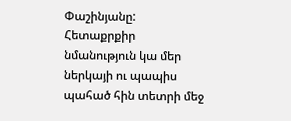Փաշինյանը: Հետաքրքիր նմանություն կա մեր ներկայի ու պապիս պահած հին տետրի մեջ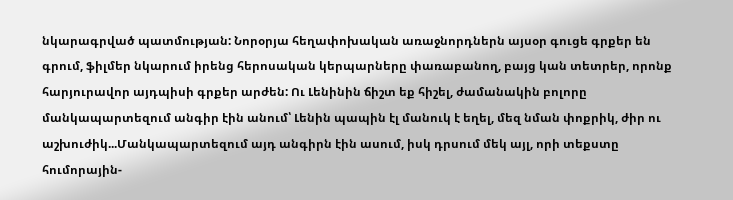նկարագրված պատմության: Նորօրյա հեղափոխական առաջնորդներն այսօր գուցե գրքեր են գրում, ֆիլմեր նկարում իրենց հերոսական կերպարները փառաբանող, բայց կան տետրեր, որոնք հարյուրավոր այդպիսի գրքեր արժեն: Ու Լենինին ճիշտ եք հիշել, ժամանակին բոլորը մանկապարտեզում անգիր էին անում՝ Լենին պապին էլ մանուկ է եղել, մեզ նման փոքրիկ, ժիր ու աշխուժիկ...Մանկապարտեզում այդ անգիրն էին ասում, իսկ դրսում մեկ այլ, որի տեքստը հումորային-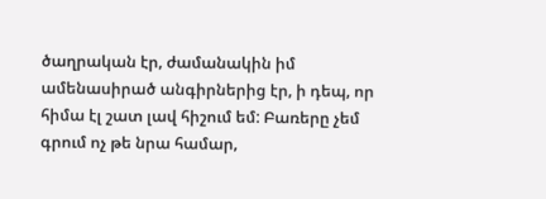ծաղրական էր, ժամանակին իմ ամենասիրած անգիրներից էր, ի դեպ, որ հիմա էլ շատ լավ հիշում եմ: Բառերը չեմ գրում ոչ թե նրա համար,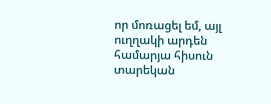որ մոռացել եմ, այլ ուղղակի արդեն համարյա հիսուն տարեկան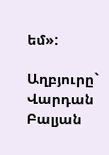եմ»:

Աղբյուրը`   Վարդան Բալյան